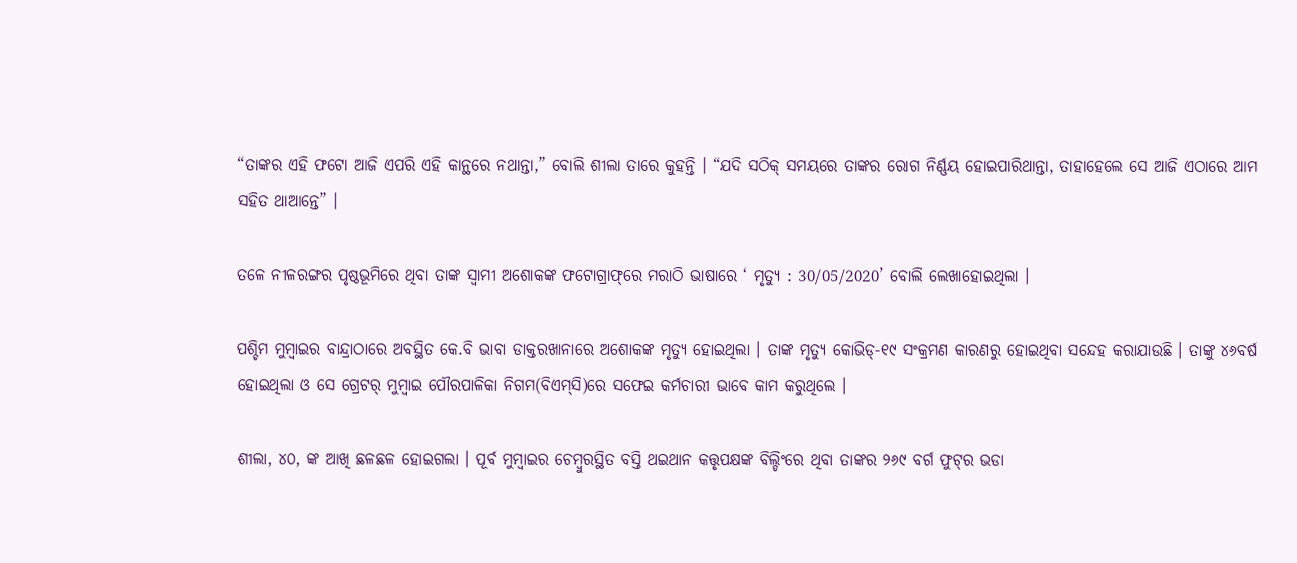“ତାଙ୍କର ଏହି ଫଟୋ ଆଜି ଏପରି ଏହି କାନ୍ଥରେ ନଥାନ୍ତା,” ବୋଲି ଶୀଲା ତାରେ କୁହନ୍ତି । “ଯଦି ସଠିକ୍‌ ସମୟରେ ତାଙ୍କର ରୋଗ ନିର୍ଣ୍ଣୟ ହୋଇପାରିଥାନ୍ତା, ତାହାହେଲେ ସେ ଆଜି ଏଠାରେ ଆମ ସହିତ ଥାଆନ୍ତେ” ।

ତଳେ ନୀଳରଙ୍ଗର ପୃଷ୍ଠଭୂମିରେ ଥିବା ତାଙ୍କ ସ୍ୱାମୀ ଅଶୋକଙ୍କ ଫଟୋଗ୍ରାଫ୍‌ରେ ମରାଠି ଭାଷାରେ ‘ ମୃତ୍ୟୁ : 30/05/2020’ ବୋଲି ଲେଖାହୋଇଥିଲା ।

ପଶ୍ଚିମ ମୁମ୍ବାଇର ବାନ୍ଦ୍ରାଠାରେ ଅବସ୍ଥିତ କେ.ବି ଭାବା ଡାକ୍ତରଖାନାରେ ଅଶୋକଙ୍କ ମୃତ୍ୟୁ ହୋଇଥିଲା । ତାଙ୍କ ମୃତ୍ୟୁ କୋଭିଡ୍‌-୧୯ ସଂକ୍ରମଣ କାରଣରୁ ହୋଇଥିବା ସନ୍ଦେହ କରାଯାଉଛି । ତାଙ୍କୁ ୪୬ବର୍ଷ ହୋଇଥିଲା ଓ ସେ ଗ୍ରେଟର୍‌ ମୁମ୍ବାଇ ପୌରପାଳିକା ନିଗମ(ବିଏମ୍‌ସି)ରେ ସଫେଇ କର୍ମଚାରୀ ଭାବେ କାମ କରୁଥିଲେ ।

ଶୀଲା, ୪୦, ଙ୍କ ଆଖି ଛଳଛଳ ହୋଇଗଲା । ପୂର୍ବ ମୁମ୍ବାଇର ଚେମ୍ବୁରସ୍ଥିତ ବସ୍ତି ଥଇଥାନ କତ୍ତୃପକ୍ଷଙ୍କ ବିଲ୍ଡିଂରେ ଥିବା ତାଙ୍କର ୨୬୯ ବର୍ଗ ଫୁଟ୍‌ର ଭଡା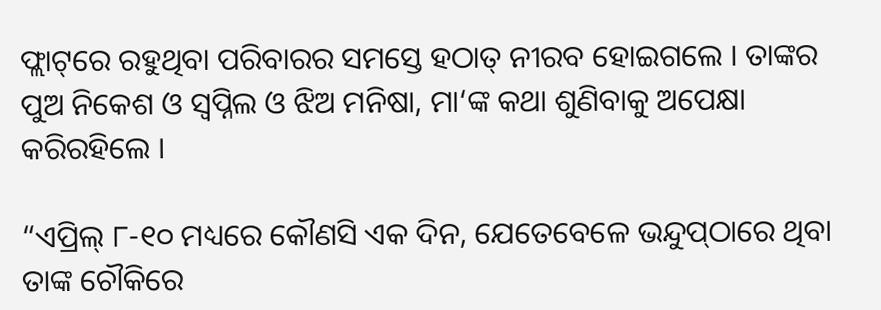ଫ୍ଲାଟ୍‌ରେ ରହୁଥିବା ପରିବାରର ସମସ୍ତେ ହଠାତ୍‌ ନୀରବ ହୋଇଗଲେ । ତାଙ୍କର ପୁଅ ନିକେଶ ଓ ସ୍ୱପ୍ନିଲ ଓ ଝିଅ ମନିଷା, ମା‘ଙ୍କ କଥା ଶୁଣିବାକୁ ଅପେକ୍ଷା କରିରହିଲେ ।

“ଏପ୍ରିଲ୍‌ ୮-୧୦ ମଧ୍ୟରେ କୌଣସି ଏକ ଦିନ, ଯେତେବେଳେ ଭନ୍ଦୁପ୍‌ଠାରେ ଥିବା ତାଙ୍କ ଚୌକିରେ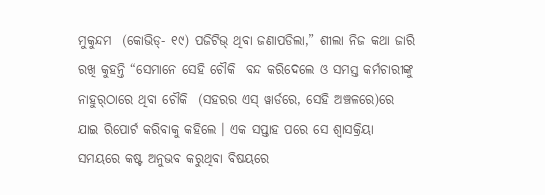ମୁକୁନ୍ଦମ  (କୋଭିଡ୍‌- ୧୯) ପଜିଟିଭ୍‌ ଥିବା ଜଣାପଡିଲା,” ଶୀଲା ନିଜ କଥା ଜାରି ରଖି କୁହନ୍ତି “ସେମାନେ ସେହି ଚୌକି  ବନ୍ଦ କରିଦେଲେ ଓ ସମସ୍ତ କର୍ମଚାରୀଙ୍କୁ ନାହୁର୍‌ଠାରେ ଥିବା ଚୌକି  (ସହରର ଏସ୍‌ ୱାର୍ଡରେ, ସେହି ଅଞ୍ଚଳରେ)ରେ ଯାଇ ରିପୋର୍ଟ କରିବାକୁ କହିଲେ । ଏକ ସପ୍ତାହ ପରେ ସେ ଶ୍ୱାସକ୍ରିୟା ସମୟରେ କଷ୍ଟ ଅନୁଭବ କରୁଥିବା ବିଷୟରେ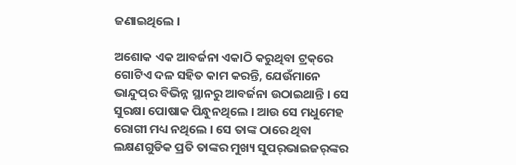ଜଣାଇଥିଲେ ।

ଅଶୋକ ଏକ ଆବର୍ଜନା ଏକାଠି କରୁଥିବା ଟ୍ରକ୍‌ରେ ଗୋଟିଏ ଦଳ ସହିତ କାମ କରନ୍ତି, ଯେଉଁମାନେ ଭାନ୍ଦୁପ୍‌ର ବିଭିନ୍ନ ସ୍ଥାନରୁ ଆବର୍ଜନା ଉଠାଇଥାନ୍ତି । ସେ ସୁରକ୍ଷା ପୋଷାକ ପିନ୍ଧୁନଥିଲେ । ଆଉ ସେ ମଧୁମେହ ରୋଗୀ ମଧ୍ୟ ନଥିଲେ । ସେ ତାଙ୍କ ଠାରେ ଥିବା ଲକ୍ଷଣଗୁଡିକ ପ୍ରତି ତାଙ୍କର ମୁଖ୍ୟ ସୁପର୍‌ଭାଇଜର୍‌ଙ୍କର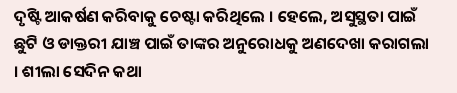ଦୃଷ୍ଟି ଆକର୍ଷଣ କରିବାକୁ ଚେଷ୍ଟା କରିଥିଲେ । ହେଲେ, ଅସୁସ୍ଥତା ପାଇଁ ଛୁଟି ଓ ଡାକ୍ତରୀ ଯାଞ୍ଚ ପାଇଁ ତାଙ୍କର ଅନୁରୋଧକୁ ଅଣଦେଖା କରାଗଲା । ଶୀଲା ସେଦିନ କଥା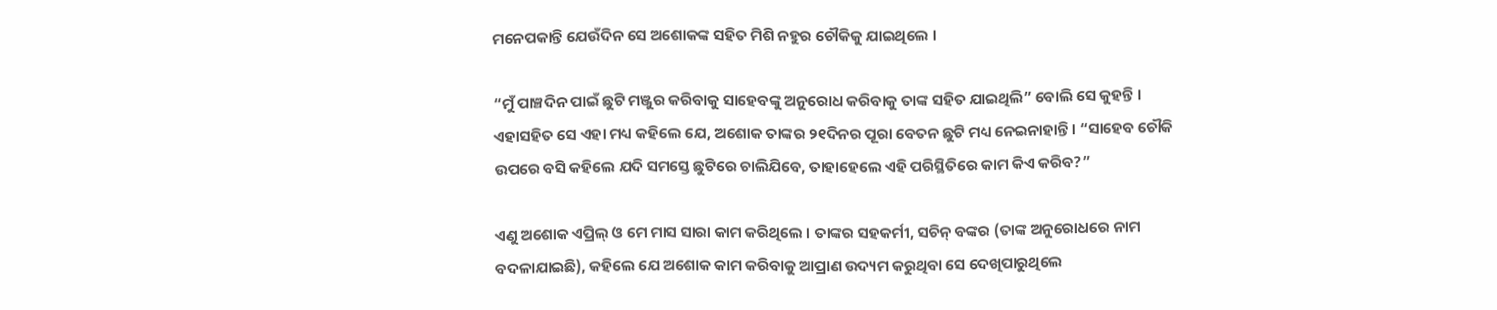ମନେପକାନ୍ତି ଯେଉଁଦିନ ସେ ଅଶୋକଙ୍କ ସହିତ ମିଶି ନହୁର ଚୌକିକୁ ଯାଇଥିଲେ ।

“ମୁଁ ପାଞ୍ଚଦିନ ପାଇଁ ଛୁଟି ମଞ୍ଜୁର କରିବାକୁ ସାହେବଙ୍କୁ ଅନୁରୋଧ କରିବାକୁ ତାଙ୍କ ସହିତ ଯାଇଥିଲି” ବୋଲି ସେ କୁହନ୍ତି । ଏହାସହିତ ସେ ଏହା ମଧ୍ୟ କହିଲେ ଯେ, ଅଶୋକ ତାଙ୍କର ୨୧ଦିନର ପୂରା ବେତନ ଛୁଟି ମଧ୍ୟ ନେଇନାହାନ୍ତି । “ସାହେବ ଚୌକି ଉପରେ ବସି କହିଲେ ଯଦି ସମସ୍ତେ ଛୁଟିରେ ଚାଲିଯିବେ, ତାହାହେଲେ ଏହି ପରିସ୍ଥିତିରେ କାମ କିଏ କରିବ?”

ଏଣୁ ଅଶୋକ ଏପ୍ରିଲ୍‌ ଓ ମେ ମାସ ସାରା କାମ କରିଥିଲେ । ତାଙ୍କର ସହକର୍ମୀ, ସଚିନ୍‌ ବଙ୍କର (ତାଙ୍କ ଅନୁରୋଧରେ ନାମ ବଦଳାଯାଇଛି), କହିଲେ ଯେ ଅଶୋକ କାମ କରିବାକୁ ଆପ୍ରାଣ ଉଦ୍ୟମ କରୁଥିବା ସେ ଦେଖିପାରୁଥିଲେ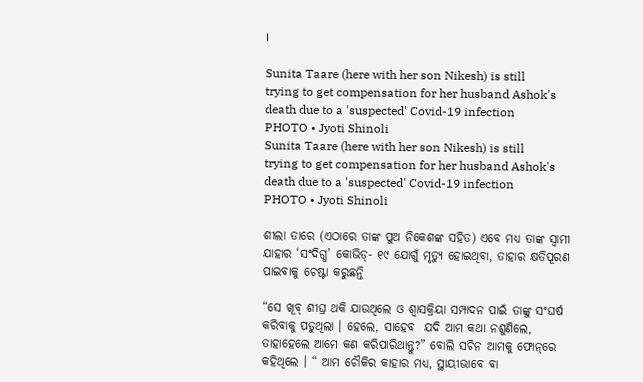।

Sunita Taare (here with her son Nikesh) is still trying to get compensation for her husband Ashok's death due to a 'suspected' Covid-19 infection
PHOTO • Jyoti Shinoli
Sunita Taare (here with her son Nikesh) is still trying to get compensation for her husband Ashok's death due to a 'suspected' Covid-19 infection
PHOTO • Jyoti Shinoli

ଶୀଲା ତାରେ (ଏଠାରେ ତାଙ୍କ ପୁଅ ନିକେଶଙ୍କ ସହିତ) ଏବେ ମଧ୍ୟ ତାଙ୍କ ସ୍ୱାମୀ ଯାହାର ‘ସଂଦିଗ୍ଧ’ କୋଭିଡ୍‌- ୧୯ ଯୋଗୁଁ ମୃତ୍ୟୁ ହୋଇଥିବା, ତାହାର କ୍ଷତିପୂରଣ ପାଇବାକୁ ଚେଷ୍ଟା କରୁଛନ୍ତି

“ସେ ଖୂବ୍‌ ଶୀଘ୍ର ଥକି ଯାଉଥିଲେ ଓ ଶ୍ୱାସକ୍ରିୟା ସମ୍ପାଦନ ପାଇଁ ତାଙ୍କୁ ସଂଘର୍ଷ କରିବାକୁ ପଡୁଥିଲା । ହେଲେ, ସାହେବ  ଯଦି ଆମ କଥା ନଶୁଣିଲେ, ତାହାହେଲେ ଆମେ କଣ କରିପାରିଥାନ୍ତୁ?” ବୋଲି ସଚିନ ଆମକୁ ଫୋନ୍‌ରେ କହିଥିଲେ । “ ଆମ ଚୌକିର କାହାର ମଧ୍ୟ, ସ୍ଥାୟୀଭାବେ ବା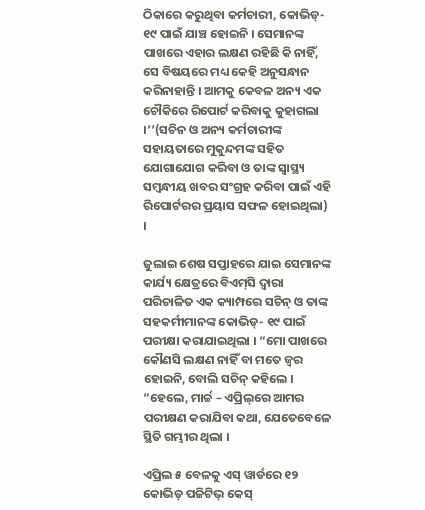ଠିକାରେ କରୁଥିବା କର୍ମଚାରୀ, କୋଭିଡ୍‌- ୧୯ ପାଇଁ ଯାଞ୍ଚ ହୋଇନି । ସେମାନଙ୍କ ପାଖରେ ଏହାର ଲକ୍ଷଣ ରହିଛି କି ନାହିଁ, ସେ ବିଷୟରେ ମଧ୍ୟ କେହି ଅନୁସନ୍ଧାନ କରିନାହାନ୍ତି । ଆମକୁ କେବଳ ଅନ୍ୟ ଏକ ଚୌକିରେ ରିପୋର୍ଟ କରିବାକୁ କୁହାଗଲା ।’’(ସଚିନ ଓ ଅନ୍ୟ କର୍ମଚାରୀଙ୍କ ସହାୟତାରେ ମୁକୁନ୍ଦମଙ୍କ ସହିତ ଯୋଗାଯୋଗ କରିବା ଓ ତାଙ୍କ ସ୍ୱାସ୍ଥ୍ୟ ସମ୍ବନ୍ଧୀୟ ଖବର ସଂଗ୍ରହ କରିବା ପାଇଁ ଏହି ରିପୋର୍ଟରର ପ୍ରୟାସ ସଫଳ ହୋଇଥିଲା) ।

ଜୁଲାଇ ଶେଷ ସପ୍ତାହରେ ଯାଇ ସେମାନଙ୍କ କାର୍ଯ୍ୟ କ୍ଷେତ୍ରରେ ବିଏମ୍‌ସି ଦ୍ୱାରା ପରିଚାଳିତ ଏକ କ୍ୟାମ୍ପରେ ସଚିନ୍‌ ଓ ତାଙ୍କ ସହକର୍ମୀମାନଙ୍କ କୋଭିଡ୍‌- ୧୯ ପାଇଁ ପରୀକ୍ଷା କରାଯାଇଥିଲା । “ମୋ ପାଖରେ କୌଣସି ଲକ୍ଷଣ ନାହିଁ ବା ମତେ ଜ୍ୱର ହୋଇନି, ବୋଲି ସଚିନ୍‌ କହିଲେ । “ହେଲେ, ମାର୍ଚ୍ଚ – ଏପ୍ରିଲ୍‌ରେ ଆମର ପରୀକ୍ଷଣ କରାଯିବା କଥା, ଯେତେବେଳେ ସ୍ଥିତି ଗମ୍ଭୀର ଥିଲା ।

ଏପ୍ରିଲ ୫ ବେଳକୁ ଏସ୍‌ ୱାର୍ଡରେ ୧୨ କୋଭିଡ୍‌ ପଜିଟିଭ୍‌ କେସ୍‌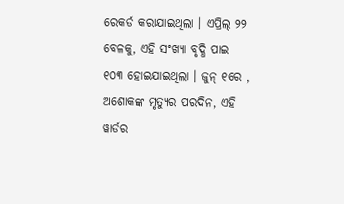ରେକର୍ଡ କରାଯାଇଥିଲା । ଏପ୍ରିଲ୍‌ ୨୨ ବେଳକୁ, ଏହି ସଂଖ୍ୟା ବୃଦ୍ଧି ପାଇ ୧୦୩ ହୋଇଯାଇଥିଲା । ଜୁନ୍‌ ୧ରେ , ଅଶୋକଙ୍କ ମୃତ୍ୟୁର ପରଦିନ, ଏହି ୱାର୍ଡର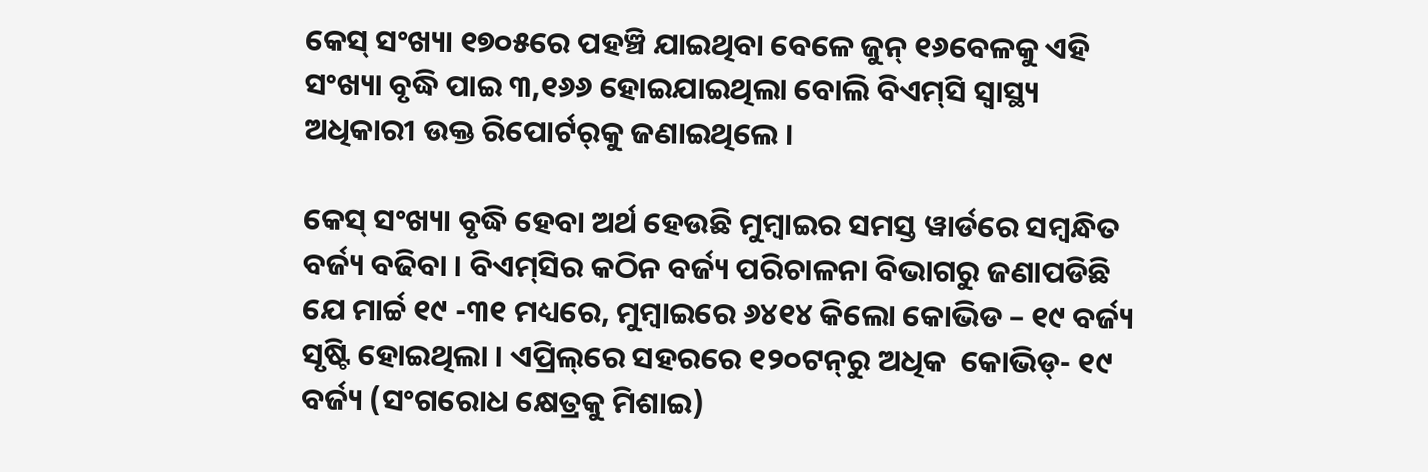କେସ୍‌ ସଂଖ୍ୟା ୧୭୦୫ରେ ପହଞ୍ଚି ଯାଇଥିବା ବେଳେ ଜୁନ୍‌ ୧୬ବେଳକୁ ଏହି ସଂଖ୍ୟା ବୃଦ୍ଧି ପାଇ ୩,୧୬୬ ହୋଇଯାଇଥିଲା ବୋଲି ବିଏମ୍‌ସି ସ୍ୱାସ୍ଥ୍ୟ ଅଧିକାରୀ ଉକ୍ତ ରିପୋର୍ଟର୍‌କୁ ଜଣାଇଥିଲେ ।

କେସ୍‌ ସଂଖ୍ୟା ବୃଦ୍ଧି ହେବା ଅର୍ଥ ହେଉଛି ମୁମ୍ବାଇର ସମସ୍ତ ୱାର୍ଡରେ ସମ୍ବନ୍ଧିତ ବର୍ଜ୍ୟ ବଢିବା । ବିଏମ୍‌ସିର କଠିନ ବର୍ଜ୍ୟ ପରିଚାଳନା ବିଭାଗରୁ ଜଣାପଡିଛି ଯେ ମାର୍ଚ୍ଚ ୧୯ -୩୧ ମଧ୍ୟରେ, ମୁମ୍ବାଇରେ ୬୪୧୪ କିଲୋ କୋଭିଡ – ୧୯ ବର୍ଜ୍ୟ ସୃଷ୍ଟି ହୋଇଥିଲା । ଏପ୍ରିଲ୍‌ରେ ସହରରେ ୧୨୦ଟନ୍‌ରୁ ଅଧିକ  କୋଭିଡ୍‌- ୧୯ ବର୍ଜ୍ୟ (ସଂଗରୋଧ କ୍ଷେତ୍ରକୁ ମିଶାଇ)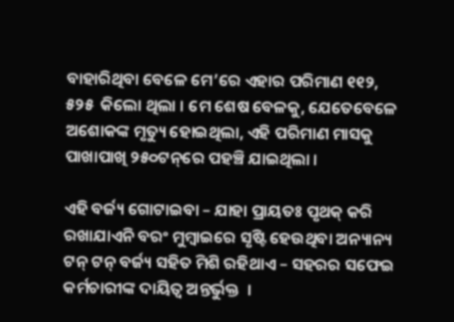ବାହାରିଥିବା ବେଳେ ମେ’ରେ ଏହାର ପରିମାଣ ୧୧୨, ୫୨୫  କିଲୋ ଥିଲା । ମେ ଶେଷ ବେଳକୁ, ଯେତେବେଳେ ଅଶୋକଙ୍କ ମୃତ୍ୟୁ ହୋଇଥିଲା, ଏହି ପରିମାଣ ମାସକୁ ପାଖାପାଖି ୨୫୦ଟନ୍‌ରେ ପହଞ୍ଚି ଯାଇଥିଲା ।

ଏହି ବର୍ଜ୍ୟ ଗୋଟାଇବା – ଯାହା ପ୍ରାୟତଃ ପୃଥକ୍‌ କରି ରଖାଯାଏନି ବରଂ ମୁମ୍ବାଇରେ ସୃଷ୍ଟି ହେଉଥିବା ଅନ୍ୟାନ୍ୟ ଟନ୍‌ ଟନ୍‌ ବର୍ଜ୍ୟ ସହିତ ମିଶି ରହିଥାଏ – ସହରର ସଫେଇ କର୍ମଚାରୀଙ୍କ ଦାୟିତ୍ୱ ଅନ୍ତର୍ଭୁକ୍ତ  ।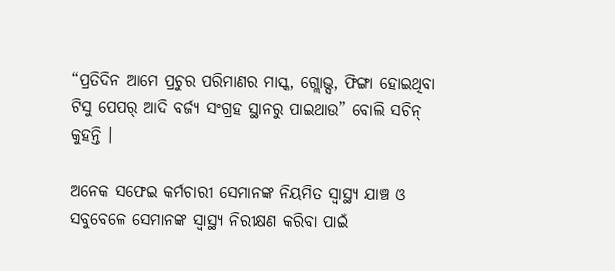“ପ୍ରତିଦିନ ଆମେ ପ୍ରଚୁର ପରିମାଣର ମାସ୍କ, ଗ୍ଲୋଭ୍ସ, ଫିଙ୍ଗା ହୋଇଥିବା ଟିସୁ ପେପର୍‌ ଆଦି ବର୍ଜ୍ୟ ସଂଗ୍ରହ ସ୍ଥାନରୁ ପାଇଥାଉ” ବୋଲି ସଚିନ୍‌ କୁହନ୍ତି ।

ଅନେକ ସଫେଇ କର୍ମଚାରୀ ସେମାନଙ୍କ ନିୟମିତ ସ୍ୱାସ୍ଥ୍ୟ ଯାଞ୍ଚ ଓ ସବୁବେଳେ ସେମାନଙ୍କ ସ୍ୱାସ୍ଥ୍ୟ ନିରୀକ୍ଷଣ କରିବା ପାଇଁ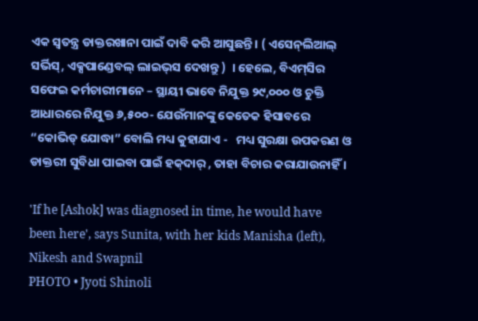ଏକ ସ୍ୱତନ୍ତ୍ର ଡାକ୍ତରଖାନା ପାଇଁ ଦାବି କରି ଆସୁଛନ୍ତି । ( ଏସେନ୍‌ଲିଆଲ୍‌ ସର୍ଭିସ୍‌, ଏକ୍ସପାଣ୍ଡେବଲ୍‌ ଲାଇଭ୍‌ସ ଦେଖନ୍ତୁ )  । ହେଲେ, ବିଏମ୍‌ସିର ସଫେଇ କର୍ମଚାରୀମାନେ – ସ୍ଥାୟୀ ଭାବେ ନିଯୁକ୍ତ ୨୯,୦୦୦ ଓ ଚୁକ୍ତି ଆଧାରରେ ନିଯୁକ୍ତ ୬,୫୦୦- ଯେଉଁମାନଙ୍କୁ କେତେକ ହିସାବରେ “କୋଭିଡ୍‌ ଯୋଦ୍ଧା” ବୋଲି ମଧ୍ୟ କୁହାଯାଏ -   ମଧ୍ୟ ସୁରକ୍ଷା ଉପକରଣ ଓ ଡାକ୍ତରୀ ସୁବିଧା ପାଇବା ପାଇଁ ହକ୍‌ଦାର୍‌ , ତାହା ବିଚାର କରାଯାଉନାହିଁ ।

'If he [Ashok] was diagnosed in time, he would have been here', says Sunita, with her kids Manisha (left), Nikesh and Swapnil
PHOTO • Jyoti Shinoli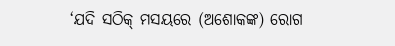‘ଯଦି ସଠିକ୍‌ ମସୟରେ (ଅଶୋକଙ୍କ) ରୋଗ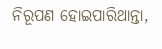ନିରୂପଣ ହୋଇପାରିଥାନ୍ତା,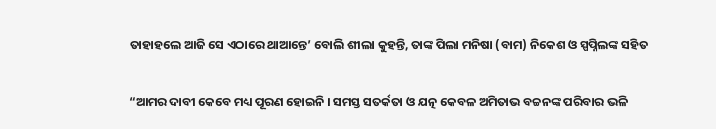ତାହାହଲେ ଆଜି ସେ ଏଠାରେ ଥାଆନ୍ତେ’ ବୋଲି ଶୀଲା କୁହନ୍ତି, ତାଙ୍କ ପିଲା ମନିଷା (ବାମ) ନିକେଶ ଓ ସ୍ପପ୍ନିଲଙ୍କ ସହିତ

“ଆମର ଦାବୀ କେବେ ମଧ୍ୟ ପୂରଣ ହୋଇନି । ସମସ୍ତ ସତର୍କତା ଓ ଯତ୍ନ କେବଳ ଅମିତାଭ ବଚ୍ଚନଙ୍କ ପରିବାର ଭଳି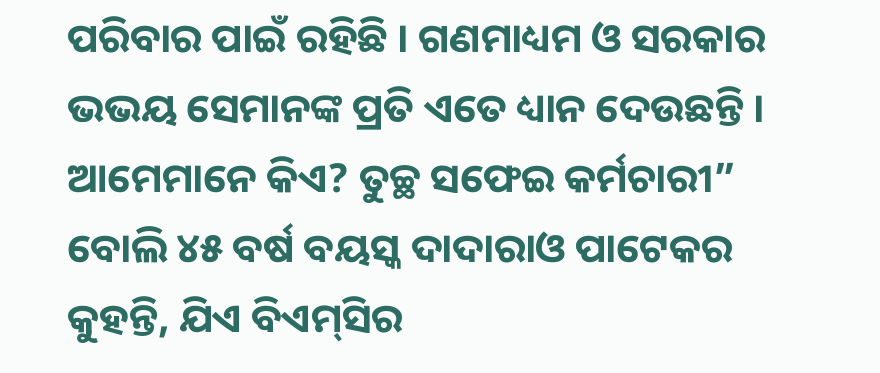ପରିବାର ପାଇଁ ରହିଛି । ଗଣମାଧ୍ୟମ ଓ ସରକାର ଭଭୟ ସେମାନଙ୍କ ପ୍ରତି ଏତେ ଧ୍ୟାନ ଦେଉଛନ୍ତି । ଆମେମାନେ କିଏ? ତୁଚ୍ଛ ସଫେଇ କର୍ମଚାରୀ” ବୋଲି ୪୫ ବର୍ଷ ବୟସ୍କ ଦାଦାରାଓ ପାଟେକର କୁହନ୍ତି, ଯିଏ ବିଏମ୍‌ସିର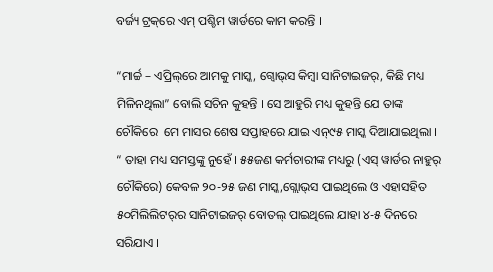ବର୍ଜ୍ୟ ଟ୍ରକ୍‌ରେ ଏମ୍‌ ପଶ୍ଚିମ ୱାର୍ଡରେ କାମ କରନ୍ତି ।

“ମାର୍ଚ୍ଚ – ଏପ୍ରିଲ୍‌ରେ ଆମକୁ ମାସ୍କ, ଗ୍ୱୋଭ୍‌ସ କିମ୍ବା ସାନିଟାଇଜର୍‌, କିଛି ମଧ୍ୟ ମିଳିନଥିଲା” ବୋଲି ସଚିନ କୁହନ୍ତି । ସେ ଆହୁରି ମଧ୍ୟ କୁହନ୍ତି ଯେ ତାଙ୍କ ଚୌକିରେ  ମେ ମାସର ଶେଷ ସପ୍ତାହରେ ଯାଇ ଏନ୍‌୯୫ ମାସ୍କ ଦିଆଯାଇଥିଲା । “ ତାହା ମଧ୍ୟ ସମସ୍ତଙ୍କୁ ନୁହେଁ । ୫୫ଜଣ କର୍ମଚାରୀଙ୍କ ମଧ୍ୟରୁ (ଏସ୍‌ ୱାର୍ଡର ନାହୁର୍‌ ଚୌକିରେ) କେବଳ ୨୦-୨୫ ଜଣ ମାସ୍କ,ଗ୍ଲୋଭ୍‌ସ ପାଇଥିଲେ ଓ ଏହାସହିତ  ୫୦ମିଲିଲିଟର୍‌ର ସାନିଟାଇଜର୍‌ ବୋତଲ୍‌ ପାଇଥିଲେ ଯାହା ୪-୫ ଦିନରେ ସରିଯାଏ ।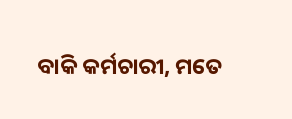ବାକି କର୍ମଚାରୀ, ମତେ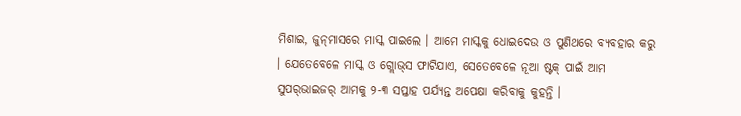ମିଶାଇ, ଜୁନ୍‌ମାସରେ ମାସ୍କ ପାଇଲେ । ଆମେ ମାସ୍କକୁ ଧୋଇଦେଉ ଓ ପୁଣିଥରେ ବ୍ୟବହାର କରୁ । ଯେତେବେଳେ ମାସ୍କ ଓ ଗ୍ଲୋଭ୍‌ସ ଫାଟିଯାଏ, ସେତେବେଳେ ନୂଆ ଷ୍ଟକ୍‌ ପାଇଁ ଆମ ସୁପର୍‌ଭାଇଜର୍‌ ଆମକୁ ୨-୩ ସପ୍ତାହ ପର୍ଯ୍ୟନ୍ତ ଅପେକ୍ଷା କରିବାକୁ କୁହନ୍ତି ।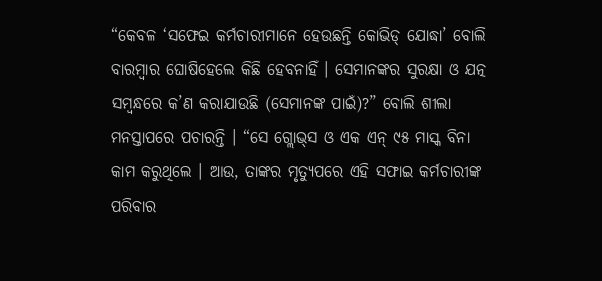“କେବଳ ‘ସଫେଇ କର୍ମଚାରୀମାନେ ହେଉଛନ୍ତି କୋଭିଡ୍‌ ଯୋଦ୍ଧା’ ବୋଲି ବାରମ୍ବାର ଘୋଷିହେଲେ କିଛି ହେବନାହିଁ । ସେମାନଙ୍କର ସୁରକ୍ଷା ଓ ଯତ୍ନ ସମ୍ବନ୍ଧରେ କ’ଣ କରାଯାଉଛି (ସେମାନଙ୍କ ପାଇଁ)?” ବୋଲି ଶୀଲା ମନସ୍ତାପରେ ପଚାରନ୍ତି । “ସେ ଗ୍ଲୋଭ୍‌ସ ଓ ଏକ ଏନ୍‌ ୯୫ ମାସ୍କ ବିନା କାମ କରୁଥିଲେ । ଆଉ, ତାଙ୍କର ମୃତ୍ୟୁପରେ ଏହି ସଫାଇ କର୍ମଚାରୀଙ୍କ ପରିବାର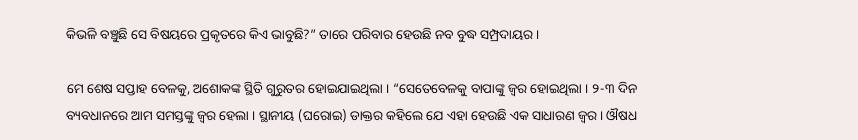କିଭଳି ବଞ୍ଚୁଛି ସେ ବିଷୟରେ ପ୍ରକୃତରେ କିଏ ଭାବୁଛି?” ତାରେ ପରିବାର ହେଉଛି ନବ ବୁଦ୍ଧ ସମ୍ପ୍ରଦାୟର ।

ମେ ଶେଷ ସପ୍ତାହ ବେଳକୁ, ଅଶୋକଙ୍କ ସ୍ଥିତି ଗୁରୁତର ହୋଇଯାଇଥିଲା । “ସେତେବେଳକୁ ବାପାଙ୍କୁ ଜ୍ୱର ହୋଇଥିଲା । ୨-୩ ଦିନ ବ୍ୟବଧାନରେ ଆମ ସମସ୍ତଙ୍କୁ ଜ୍ୱର ହେଲା । ସ୍ଥାନୀୟ (ଘରୋଇ) ଡାକ୍ତର କହିଲେ ଯେ ଏହା ହେଉଛି ଏକ ସାଧାରଣ ଜ୍ୱର । ଔଷଧ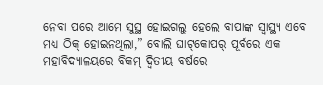ନେବା ପରେ ଆମେ ସୁସ୍ଥ ହୋଇଗଲୁ ହେଲେ ବାପାଙ୍କ ସ୍ୱାସ୍ଥ୍ୟ ଏବେ ମଧ୍ୟ ଠିକ୍‌ ହୋଇନଥିଲା,” ବୋଲି ଘାଟ୍‌କୋପର୍‌ ପୂର୍ବରେ ଏକ ମହାବିଦ୍ୟାଳୟରେ ବିକମ୍‌ ଦ୍ୱିତୀୟ ବର୍ଷରେ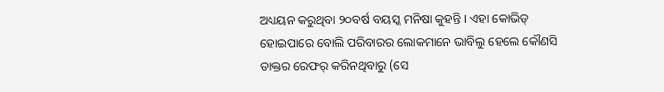ଅଧ୍ୟୟନ କରୁଥିବା ୨୦ବର୍ଷ ବୟସ୍କ ମନିଷା କୁହନ୍ତି । ଏହା କୋଭିଡ୍‌ ହୋଇପାରେ ବୋଲି ପରିବାରର ଲୋକମାନେ ଭାବିଲୁ ହେଲେ କୌଣସି ଡାକ୍ତର ରେଫର୍‌ କରିନଥିବାରୁ (ସେ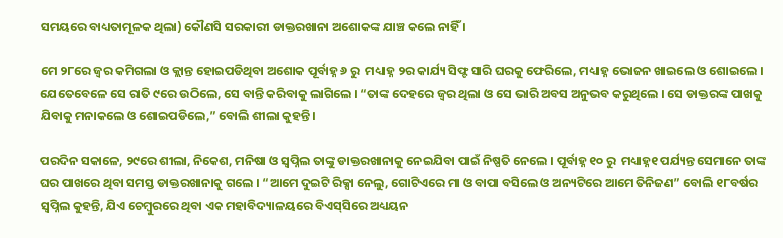ସମୟରେ ବାଧ୍ୟତାମୂଳକ ଥିଲା) କୌଣସି ସରକାରୀ ଡାକ୍ତରଖାନା ଅଶୋକଙ୍କ ଯାଞ୍ଚ କଲେ ନାହିଁ ।

ମେ ୨୮ରେ ଜ୍ୱର କମିଗଲା ଓ କ୍ଲାନ୍ତ ହୋଇପଡିଥିବା ଅଶୋକ ପୂର୍ବାହ୍ନ ୬ ରୁ  ମଧ୍ୟାହ୍ନ ୨ର କାର୍ଯ୍ୟ ସିଫ୍ଟ ସାରି ଘରକୁ ଫେରିଲେ, ମଧ୍ୟାହ୍ନ ଭୋଜନ ଖାଇଲେ ଓ ଶୋଇଲେ । ଯେତେବେଳେ ସେ ରାତି ୯ରେ ଉଠିଲେ, ସେ ବାନ୍ତି କରିବାକୁ ଲାଗିଲେ । “ତାଙ୍କ ଦେହରେ ଜ୍ୱର ଥିଲା ଓ ସେ ଭାରି ଅବସ ଅନୁଭବ କରୁଥିଲେ । ସେ ଡାକ୍ତରଙ୍କ ପାଖକୁ ଯିବାକୁ ମନାକଲେ ଓ ଶୋଇପଡିଲେ,” ବୋଲି ଶୀଲା କୁହନ୍ତି ।

ପରଦିନ ସକାଳେ, ୨୯ରେ ଶୀଲା, ନିକେଶ, ମନିଷା ଓ ସ୍ୱପ୍ନିଲ ତାଙ୍କୁ ଡାକ୍ତରଖାନାକୁ ନେଇଯିବା ପାଇଁ ନିଷ୍ପତି ନେଲେ । ପୂର୍ବାହ୍ନ ୧୦ ରୁ  ମଧ୍ୟାହ୍ନ୧ ପର୍ଯ୍ୟନ୍ତ ସେମାନେ ତାଙ୍କ ଘର ପାଖରେ ଥିବା ସମସ୍ତ ଡାକ୍ତରଖାନାକୁ ଗଲେ । “ଆମେ ଦୁଇଟି ରିକ୍ସା ନେଲୁ, ଗୋଟିଏରେ ମା ଓ ବାପା ବସିଲେ ଓ ଅନ୍ୟଟିରେ ଆମେ ତିନିଜଣ” ବୋଲି ୧୮ବର୍ଷର ସ୍ୱପ୍ନିଲ କୁହନ୍ତି, ଯିଏ ଚେମ୍ବୁରରେ ଥିବା ଏକ ମହାବିଦ୍ୟାଳୟରେ ବିଏସ୍‌ସିରେ ଅଧ୍ୟୟନ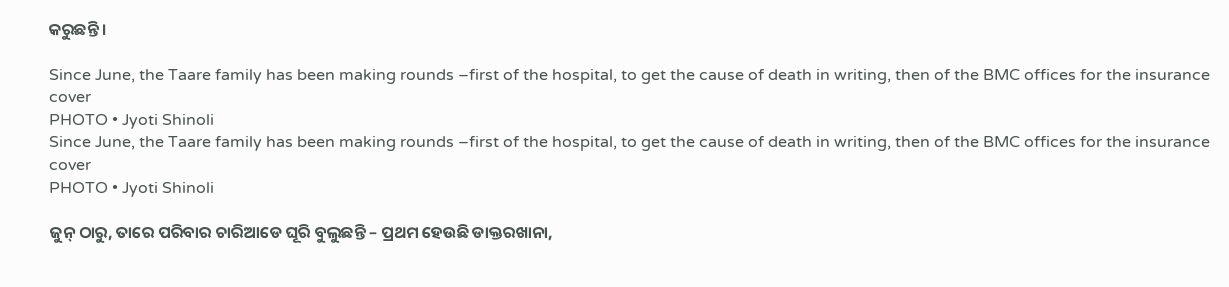କରୁଛନ୍ତି ।

Since June, the Taare family has been making rounds –first of the hospital, to get the cause of death in writing, then of the BMC offices for the insurance cover
PHOTO • Jyoti Shinoli
Since June, the Taare family has been making rounds –first of the hospital, to get the cause of death in writing, then of the BMC offices for the insurance cover
PHOTO • Jyoti Shinoli

ଜୁନ୍‌ ଠାରୁ, ତାରେ ପରିବାର ଚାରିଆଡେ ଘୂରି ବୁଲୁଛନ୍ତି – ପ୍ରଥମ ହେଉଛି ଡାକ୍ତରଖାନା,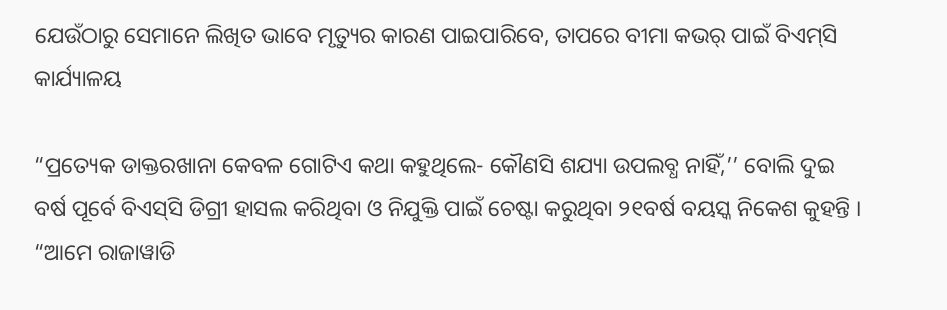ଯେଉଁଠାରୁ ସେମାନେ ଲିଖିତ ଭାବେ ମୃତ୍ୟୁର କାରଣ ପାଇପାରିବେ, ତାପରେ ବୀମା କଭର୍‌ ପାଇଁ ବିଏମ୍‌ସି କାର୍ଯ୍ୟାଳୟ

“ପ୍ରତ୍ୟେକ ଡାକ୍ତରଖାନା କେବଳ ଗୋଟିଏ କଥା କହୁଥିଲେ- କୌଣସି ଶଯ୍ୟା ଉପଲବ୍ଧ ନାହିଁ,’’ ବୋଲି ଦୁଇ ବର୍ଷ ପୂର୍ବେ ବିଏସ୍‌ସି ଡିଗ୍ରୀ ହାସଲ କରିଥିବା ଓ ନିଯୁକ୍ତି ପାଇଁ ଚେଷ୍ଟା କରୁଥିବା ୨୧ବର୍ଷ ବୟସ୍କ ନିକେଶ କୁହନ୍ତି । “ଆମେ ରାଜାୱାଡି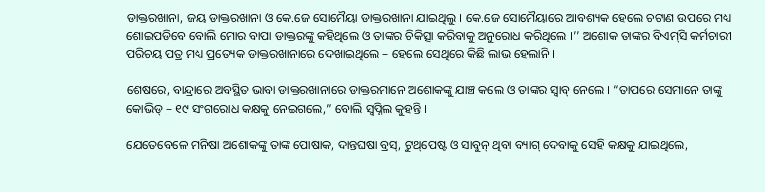ଡାକ୍ତରଖାନା, ଜୟ ଡାକ୍ତରଖାନା ଓ କେ.ଜେ ସୋମୈୟା ଡାକ୍ତରଖାନା ଯାଇଥିଲୁ । କେ.ଜେ ସୋମୈୟାରେ ଆବଶ୍ୟକ ହେଲେ ଚଟାଣ ଉପରେ ମଧ୍ୟ ଶୋଇପଡିବେ ବୋଲି ମୋର ବାପା ଡାକ୍ତରଙ୍କୁ କହିଥିଲେ ଓ ତାଙ୍କର ଚିକିତ୍ସା କରିବାକୁ ଅନୁରୋଧ କରିଥିଲେ ।’’ ଅଶୋକ ତାଙ୍କର ବିଏମ୍‌ସି କର୍ମଚାରୀ ପରିଚୟ ପତ୍ର ମଧ୍ୟ ପ୍ରତ୍ୟେକ ଡାକ୍ତରଖାନାରେ ଦେଖାଇଥିଲେ – ହେଲେ ସେଥିରେ କିଛି ଲାଭ ହେଲାନି ।

ଶେଷରେ, ବାନ୍ଦ୍ରାରେ ଅବସ୍ଥିତ ଭାବା ଡାକ୍ତରଖାନାରେ ଡାକ୍ତରମାନେ ଅଶୋକଙ୍କୁ ଯାଞ୍ଚ କଲେ ଓ ତାଙ୍କର ସ୍ୱାବ୍‌ ନେଲେ । “ତାପରେ ସେମାନେ ତାଙ୍କୁ କୋଭିଡ୍‌ – ୧୯ ସଂଗରୋଧ କକ୍ଷକୁ ନେଇଗଲେ,” ବୋଲି ସ୍ୱପ୍ନିଲ କୁହନ୍ତି ।

ଯେତେବେଳେ ମନିଷା ଅଶୋକଙ୍କୁ ତାଙ୍କ ପୋଷାକ, ଦାନ୍ତଘଷା ବ୍ରସ୍‌, ଟୁଥ୍‌ପେଷ୍ଟ ଓ ସାବୁନ୍‌ ଥିବା ବ୍ୟାଗ୍‌ ଦେବାକୁ ସେହି କକ୍ଷକୁ ଯାଇଥିଲେ,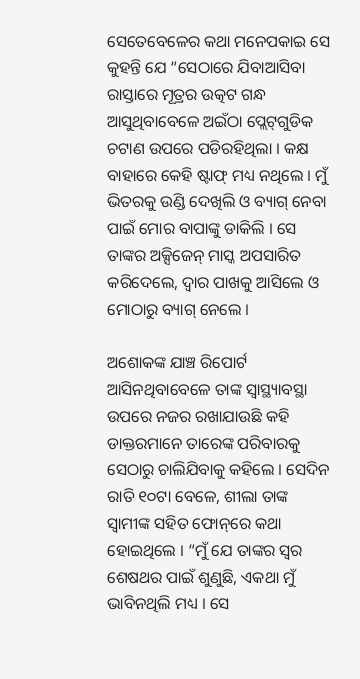ସେତେବେଳେର କଥା ମନେପକାଇ ସେ କୁହନ୍ତି ଯେ “ସେଠାରେ ଯିବାଆସିବା ରାସ୍ତାରେ ମୂତ୍ରର ଉତ୍କଟ ଗନ୍ଧ ଆସୁଥିବାବେଳେ ଅଇଁଠା ପ୍ଲେଟ୍‌ଗୁଡିକ ଚଟାଣ ଉପରେ ପଡିରହିଥିଲା । କକ୍ଷ ବାହାରେ କେହି ଷ୍ଟାଫ୍‌ ମଧ୍ୟ ନଥିଲେ । ମୁଁ ଭିତରକୁ ଉଣ୍ଡି ଦେଖିଲି ଓ ବ୍ୟାଗ୍‌ ନେବା ପାଇଁ ମୋର ବାପାଙ୍କୁ ଡାକିଲି । ସେ ତାଙ୍କର ଅକ୍ସିଜେନ୍‌ ମାସ୍କ ଅପସାରିତ କରିଦେଲେ, ଦ୍ୱାର ପାଖକୁ ଆସିଲେ ଓ ମୋଠାରୁ ବ୍ୟାଗ୍‌ ନେଲେ ।

ଅଶୋକଙ୍କ ଯାଞ୍ଚ ରିପୋର୍ଟ ଆସିନଥିବାବେଳେ ତାଙ୍କ ସ୍ୱାସ୍ଥ୍ୟାବସ୍ଥା ଉପରେ ନଜର ରଖାଯାଉଛି କହି ଡାକ୍ତରମାନେ ତାରେଙ୍କ ପରିବାରକୁ ସେଠାରୁ ଚାଲିଯିବାକୁ କହିଲେ । ସେଦିନ ରାତି ୧୦ଟା ବେଳେ, ଶୀଲା ତାଙ୍କ ସ୍ୱାମୀଙ୍କ ସହିତ ଫୋନ୍‌ରେ କଥା ହୋଇଥିଲେ । “ମୁଁ ଯେ ତାଙ୍କର ସ୍ୱର ଶେଷଥର ପାଇଁ ଶୁଣୁଛି, ଏକଥା ମୁଁ ଭାବିନଥିଲି ମଧ୍ୟ । ସେ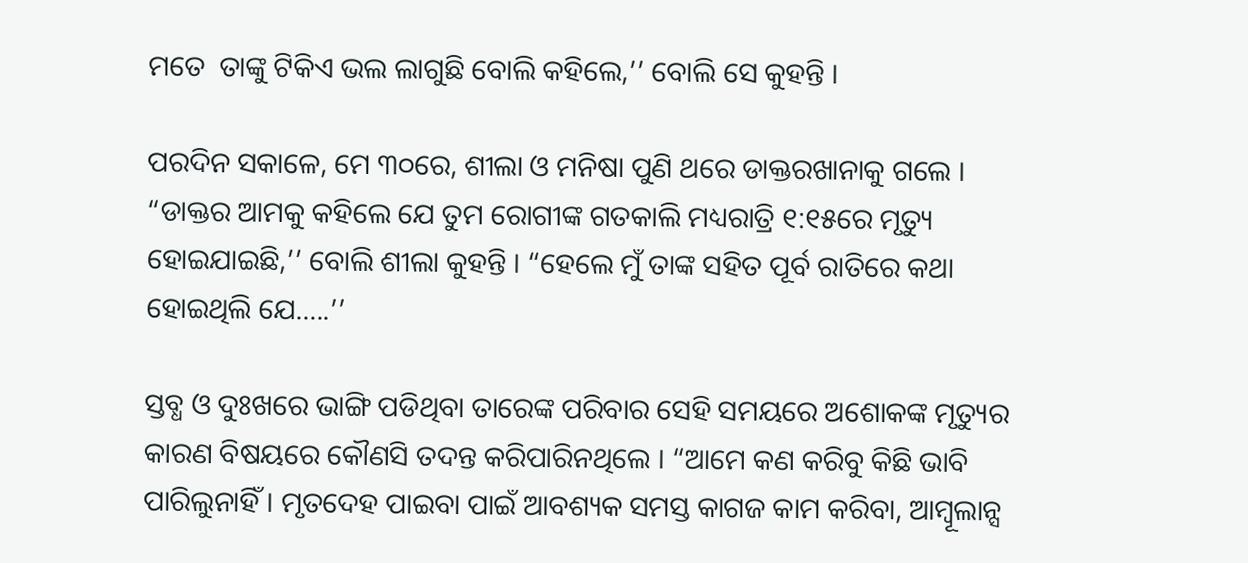ମତେ  ତାଙ୍କୁ ଟିକିଏ ଭଲ ଲାଗୁଛି ବୋଲି କହିଲେ,’’ ବୋଲି ସେ କୁହନ୍ତି ।

ପରଦିନ ସକାଳେ, ମେ ୩୦ରେ, ଶୀଲା ଓ ମନିଷା ପୁଣି ଥରେ ଡାକ୍ତରଖାନାକୁ ଗଲେ । “ଡାକ୍ତର ଆମକୁ କହିଲେ ଯେ ତୁମ ରୋଗୀଙ୍କ ଗତକାଲି ମଧ୍ୟରାତ୍ରି ୧:୧୫ରେ ମୃତ୍ୟୁ ହୋଇଯାଇଛି,’’ ବୋଲି ଶୀଲା କୁହନ୍ତି । “ହେଲେ ମୁଁ ତାଙ୍କ ସହିତ ପୂର୍ବ ରାତିରେ କଥା ହୋଇଥିଲି ଯେ…..’’

ସ୍ତବ୍ଧ ଓ ଦୁଃଖରେ ଭାଙ୍ଗି ପଡିଥିବା ତାରେଙ୍କ ପରିବାର ସେହି ସମୟରେ ଅଶୋକଙ୍କ ମୃତ୍ୟୁର କାରଣ ବିଷୟରେ କୌଣସି ତଦନ୍ତ କରିପାରିନଥିଲେ । “ଆମେ କଣ କରିବୁ କିଛି ଭାବି ପାରିଲୁନାହିଁ । ମୃତଦେହ ପାଇବା ପାଇଁ ଆବଶ୍ୟକ ସମସ୍ତ କାଗଜ କାମ କରିବା, ଆମ୍ୱୂଲାନ୍ସ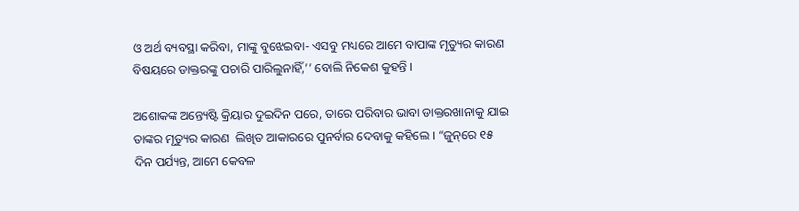ଓ ଅର୍ଥ ବ୍ୟବସ୍ଥା କରିବା, ମାଙ୍କୁ ବୁଝେଇବା- ଏସବୁ ମଧ୍ୟରେ ଆମେ ବାପାଙ୍କ ମୃତ୍ୟୁର କାରଣ ବିଷୟରେ ଡାକ୍ତରଙ୍କୁ ପଚାରି ପାରିଲୁନାହିଁ,’’ ବୋଲି ନିକେଶ କୁହନ୍ତି ।

ଅଶୋକଙ୍କ ଅନ୍ତ୍ୟେଷ୍ଟି କ୍ରିୟାର ଦୁଇଦିନ ପରେ, ତାରେ ପରିବାର ଭାବା ଡାକ୍ତରଖାନାକୁ ଯାଇ ତାଙ୍କର ମୃତ୍ୟୁର କାରଣ  ଲିଖିତ ଆକାରରେ ପୁନର୍ବାର ଦେବାକୁ କହିଲେ । “ଜୁନ୍‌ରେ ୧୫ ଦିନ ପର୍ଯ୍ୟନ୍ତ, ଆମେ କେବଳ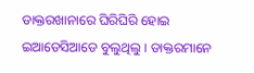ଡାକ୍ତରଖାନାରେ ଘିରିଘିରି ହୋଇ ଇଆଡେସିଆଡେ ବୁଲୁଥିଲୁ । ଡାକ୍ତରମାନେ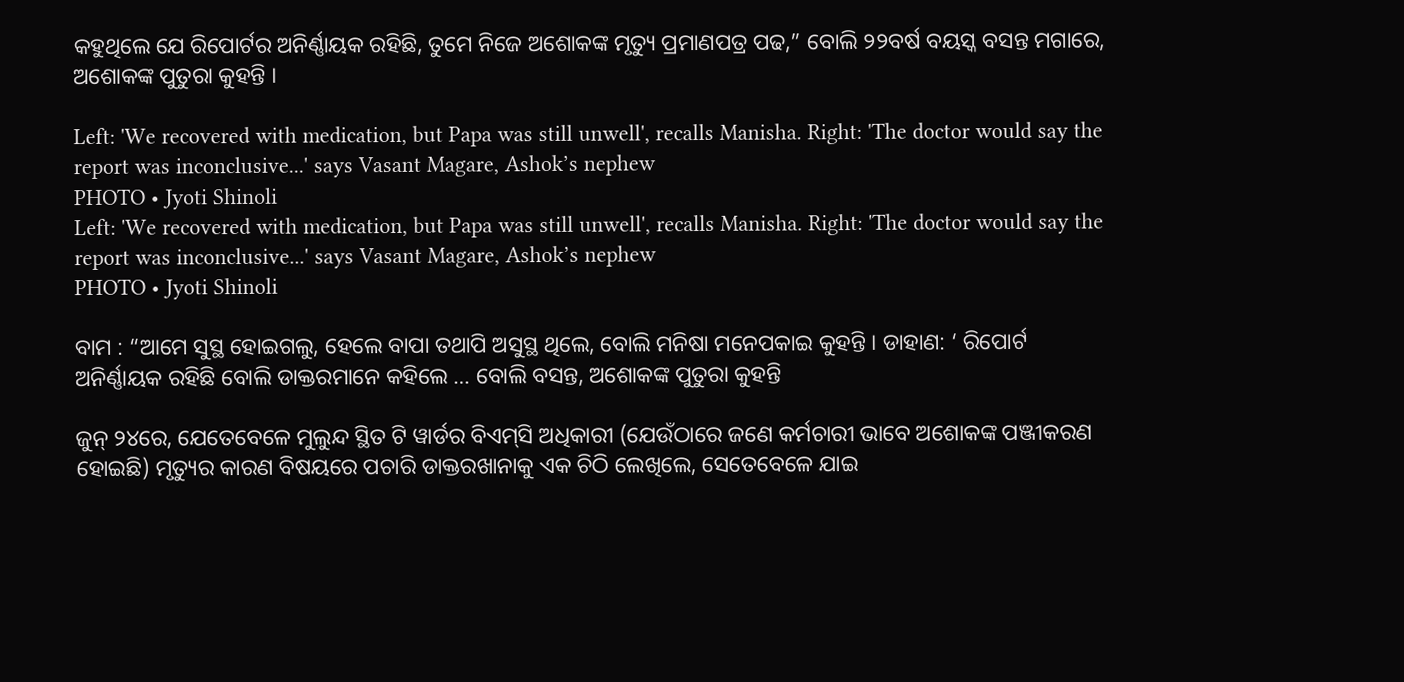କହୁଥିଲେ ଯେ ରିପୋର୍ଟର ଅନିର୍ଣ୍ଣାୟକ ରହିଛି, ତୁମେ ନିଜେ ଅଶୋକଙ୍କ ମୃତ୍ୟୁ ପ୍ରମାଣପତ୍ର ପଢ,” ବୋଲି ୨୨ବର୍ଷ ବୟସ୍କ ବସନ୍ତ ମଗାରେ, ଅଶୋକଙ୍କ ପୁତୁରା କୁହନ୍ତି ।

Left: 'We recovered with medication, but Papa was still unwell', recalls Manisha. Right: 'The doctor would say the report was inconclusive...' says Vasant Magare, Ashok’s nephew
PHOTO • Jyoti Shinoli
Left: 'We recovered with medication, but Papa was still unwell', recalls Manisha. Right: 'The doctor would say the report was inconclusive...' says Vasant Magare, Ashok’s nephew
PHOTO • Jyoti Shinoli

ବାମ : “ଆମେ ସୁସ୍ଥ ହୋଇଗଲୁ, ହେଲେ ବାପା ତଥାପି ଅସୁସ୍ଥ ଥିଲେ, ବୋଲି ମନିଷା ମନେପକାଇ କୁହନ୍ତି । ଡାହାଣ: ‘ ରିପୋର୍ଟ ଅନିର୍ଣ୍ଣାୟକ ରହିଛି ବୋଲି ଡାକ୍ତରମାନେ କହିଲେ … ବୋଲି ବସନ୍ତ, ଅଶୋକଙ୍କ ପୁତୁରା କୁହନ୍ତି

ଜୁନ୍‌ ୨୪ରେ, ଯେତେବେଳେ ମୁଲୁନ୍ଦ ସ୍ଥିତ ଟି ୱାର୍ଡର ବିଏମ୍‌ସି ଅଧିକାରୀ (ଯେଉଁଠାରେ ଜଣେ କର୍ମଚାରୀ ଭାବେ ଅଶୋକଙ୍କ ପଞ୍ଜୀକରଣ ହୋଇଛି) ମୃତ୍ୟୁର କାରଣ ବିଷୟରେ ପଚାରି ଡାକ୍ତରଖାନାକୁ ଏକ ଚିଠି ଲେଖିଲେ, ସେତେବେଳେ ଯାଇ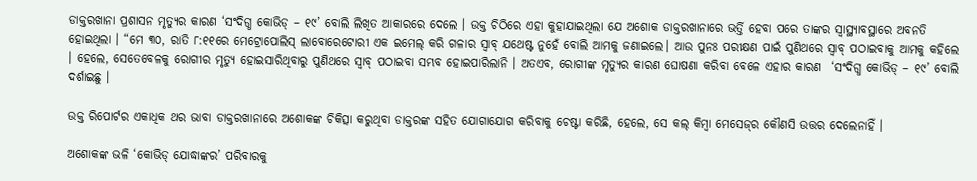ଡାକ୍ତରଖାନା ପ୍ରଶାସନ ମୃତ୍ୟୁର କାରଣ ‘ସଂଦିଗ୍ଧ କୋଭିଡ୍‌ – ୧୯’ ବୋଲି ଲିଖିତ ଆକାରରେ ଦେଲେ । ଉକ୍ତ ଚିଠିରେ ଏହା କୁହାଯାଇଥିଲା ଯେ ଅଶୋକ ଡାକ୍ତରଖାନାରେ ଭର୍ତ୍ତି ହେବା ପରେ ତାଙ୍କର ସ୍ୱାସ୍ଥ୍ୟାବସ୍ଥାରେ ଅବନତି ହୋଇଥିଲା । “ମେ ୩୦, ରାତି ୮:୧୧ରେ ମେଟ୍ରୋପୋଲିସ୍‌ ଲାବୋରେଟୋରୀ ଏକ ଇମେଲ୍‌ କରି ଗଳାର ସ୍ୱାବ୍‌ ଯଥେଷ୍ଟ ନୁହେଁ ବୋଲି ଆମକୁ ଜଣାଇଲେ। ଆଉ ପୁନଃ ପରୀକ୍ଷଣ ପାଇଁ ପୁଣିଥରେ ସ୍ୱାବ୍‌ ପଠାଇବାକୁ ଆମକୁ କହିଲେ । ହେଲେ, ସେତେବେଳକୁ ରୋଗୀର ମୃତ୍ୟୁ ହୋଇସାରିଥିବାରୁ ପୁଣିଥରେ ସ୍ୱାବ୍‌ ପଠାଇବା ସମ୍ଭବ ହୋଇପାରିଲାନି । ଅତଏବ, ରୋଗୀଙ୍କ ମୃତ୍ୟୁର କାରଣ ଘୋଷଣା କରିବା ବେଳେ ଏହାର କାରଣ  ‘ସଂଦିଗ୍ଧ କୋଭିଡ୍‌ – ୧୯’ ବୋଲି ଦର୍ଶାଇଛୁ ।

ଉକ୍ତ ରିପୋର୍ଟର ଏକାଧିକ ଥର ଭାବା ଡାକ୍ତରଖାନାରେ ଅଶୋକଙ୍କ ଚିକିତ୍ସା କରୁଥିବା ଡାକ୍ତରଙ୍କ ସହିତ ଯୋଗାଯୋଗ କରିବାକୁ ଚେଷ୍ଟା କରିଛି, ହେଲେ, ସେ କଲ୍‌ କିମ୍ବା ମେସେଜ୍‌ର କୌଣସି ଉତ୍ତର ଦେଲେନାହିଁ ।

ଅଶୋକଙ୍କ ଭଳି ‘କୋଭିଡ୍‌ ଯୋଦ୍ଧାଙ୍କର’ ପରିବାରକୁ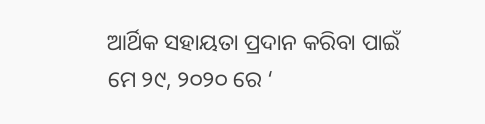ଆର୍ଥିକ ସହାୟତା ପ୍ରଦାନ କରିବା ପାଇଁ ମେ ୨୯, ୨୦୨୦ ରେ ‘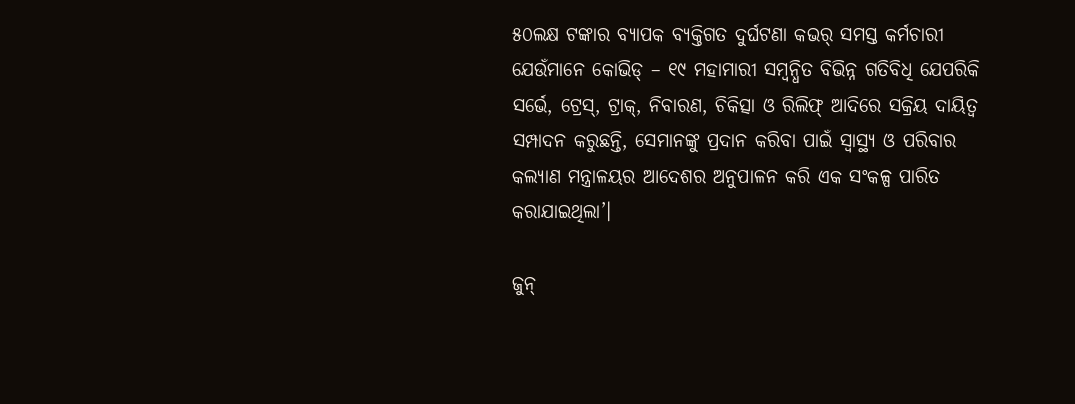୫୦ଲକ୍ଷ ଟଙ୍କାର ବ୍ୟାପକ ବ୍ୟକ୍ତିଗତ ଦୁର୍ଘଟଣା କଭର୍‌ ସମସ୍ତ କର୍ମଚାରୀ ଯେଉଁମାନେ କୋଭିଡ୍‌ – ୧୯ ମହାମାରୀ ସମ୍ୱନ୍ଧିତ ବିଭିନ୍ନ ଗତିବିଧି ଯେପରିକି ସର୍ଭେ, ଟ୍ରେସ୍‌, ଟ୍ରାକ୍‌, ନିବାରଣ, ଚିକିତ୍ସା ଓ ରିଲିଫ୍‌ ଆଦିରେ ସକ୍ରିୟ ଦାୟିତ୍ୱ ସମ୍ପାଦନ କରୁଛନ୍ତି, ସେମାନଙ୍କୁ ପ୍ରଦାନ କରିବା ପାଇଁ ସ୍ୱାସ୍ଥ୍ୟ ଓ ପରିବାର କଲ୍ୟାଣ ମନ୍ତ୍ରାଳୟର ଆଦେଶର ଅନୁପାଳନ କରି ଏକ ସଂକଳ୍ପ ପାରିତ କରାଯାଇଥିଲା’।

ଜୁନ୍‌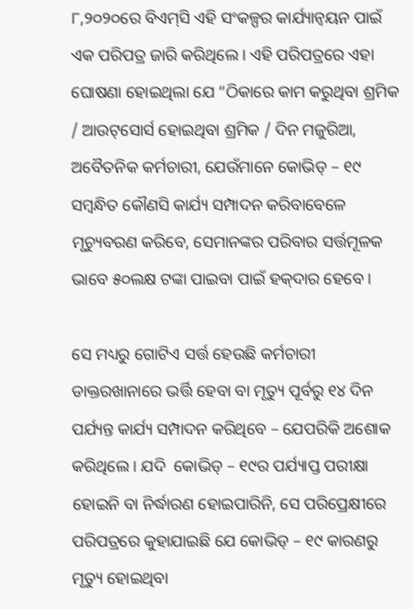୮,୨୦୨୦ରେ ବିଏମ୍‌ସି ଏହି ସଂକଳ୍ପର କାର୍ଯ୍ୟାନ୍ୱୟନ ପାଇଁ ଏକ ପରିପତ୍ର ଜାରି କରିଥିଲେ । ଏହି ପରିପତ୍ରରେ ଏହା ଘୋଷଣା ହୋଇଥିଲା ଯେ “ଠିକାରେ କାମ କରୁଥିବା ଶ୍ରମିକ / ଆଉଟ୍‌ସୋର୍ସ ହୋଇଥିବା ଶ୍ରମିକ / ଦିନ ମଜୁରିଆ, ଅବୈତନିକ କର୍ମଚାରୀ, ଯେଉଁମାନେ କୋଭିଡ୍‌ – ୧୯ ସମ୍ବନ୍ଧିତ କୌଣସି କାର୍ଯ୍ୟ ସମ୍ପାଦନ କରିବାବେଳେ ମୃଚ୍ୟୁବରଣ କରିବେ, ସେମାନଙ୍କର ପରିବାର ସର୍ତ୍ତମୂଳକ ଭାବେ ୫୦ଲକ୍ଷ ଟଙ୍କା ପାଇବା ପାଇଁ ହକ୍‌ଦାର ହେବେ ।

ସେ ମଧ୍ୟରୁ ଗୋଟିଏ ସର୍ତ୍ତ ହେଉଛି କର୍ମଚାରୀ ଡାକ୍ତରଖାନାରେ ଭର୍ତ୍ତି ହେବା ବା ମୃତ୍ୟୁ ପୂର୍ବରୁ ୧୪ ଦିନ ପର୍ଯ୍ୟନ୍ତ କାର୍ଯ୍ୟ ସମ୍ପାଦନ କରିଥିବେ – ଯେପରିକି ଅଶୋକ କରିଥିଲେ । ଯଦି  କୋଭିଡ୍‌ – ୧୯ର ପର୍ଯ୍ୟାପ୍ତ ପରୀକ୍ଷା ହୋଇନି ବା ନିର୍ଦ୍ଧାରଣ ହୋଇପାରିନି, ସେ ପରିପ୍ରେକ୍ଷୀରେ ପରିପତ୍ରରେ କୁହାଯାଇଛି ଯେ କୋଭିଡ୍‌ – ୧୯ କାରଣରୁ ମୃତ୍ୟୁ ହୋଇଥିବା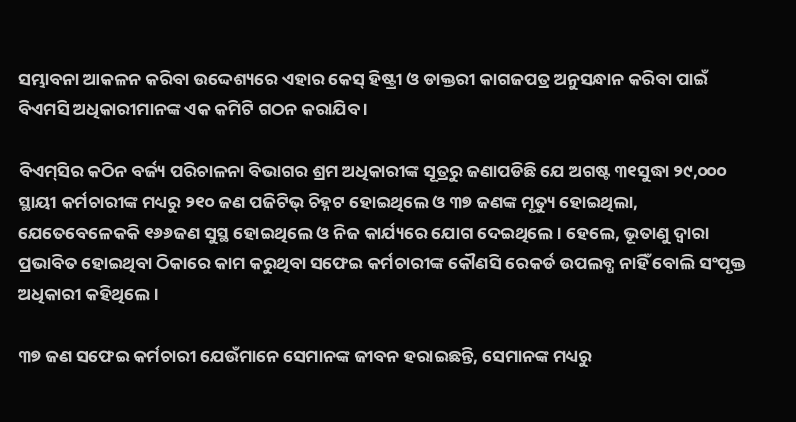ସମ୍ଭାବନା ଆକଳନ କରିବା ଉଦ୍ଦେଶ୍ୟରେ ଏହାର କେସ୍‌ ହିଷ୍ଟ୍ରୀ ଓ ଡାକ୍ତରୀ କାଗଜପତ୍ର ଅନୁସନ୍ଧାନ କରିବା ପାଇଁ ବିଏମସି ଅଧିକାରୀମାନଙ୍କ ଏକ କମିଟି ଗଠନ କରାଯିବ ।

ବିଏମ୍‌ସିର କଠିନ ବର୍ଜ୍ୟ ପରିଚାଳନା ବିଭାଗର ଶ୍ରମ ଅଧିକାରୀଙ୍କ ସୂତ୍ରରୁ ଜଣାପଡିଛି ଯେ ଅଗଷ୍ଟ ୩୧ସୁଦ୍ଧା ୨୯,୦୦୦ ସ୍ଥାୟୀ କର୍ମଚାରୀଙ୍କ ମଧ୍ୟରୁ ୨୧୦ ଜଣ ପଜିଟିଭ୍‌ ଚିହ୍ନଟ ହୋଇଥିଲେ ଓ ୩୭ ଜଣଙ୍କ ମୃତ୍ୟୁ ହୋଇଥିଲା, ଯେତେବେଳେକକି ୧୬୬ଜଣ ସୁସ୍ଥ ହୋଇଥିଲେ ଓ ନିଜ କାର୍ଯ୍ୟରେ ଯୋଗ ଦେଇଥିଲେ । ହେଲେ, ଭୂତାଣୁ ଦ୍ୱାରା ପ୍ରଭାବିତ ହୋଇଥିବା ଠିକାରେ କାମ କରୁଥିବା ସଫେଇ କର୍ମଚାରୀଙ୍କ କୌଣସି ରେକର୍ଡ ଉପଲବ୍ଧ ନାହିଁ ବୋଲି ସଂପୃକ୍ତ ଅଧିକାରୀ କହିଥିଲେ ।

୩୭ ଜଣ ସଫେଇ କର୍ମଚାରୀ ଯେଉଁମାନେ ସେମାନଙ୍କ ଜୀବନ ହରାଇଛନ୍ତି, ସେମାନଙ୍କ ମଧ୍ୟରୁ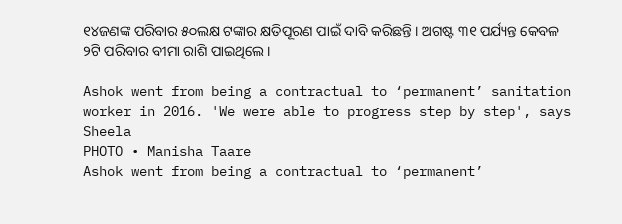୧୪ଜଣଙ୍କ ପରିବାର ୫୦ଲକ୍ଷ ଟଙ୍କାର କ୍ଷତିପୂରଣ ପାଇଁ ଦାବି କରିଛନ୍ତି । ଅଗଷ୍ଟ ୩୧ ପର୍ଯ୍ୟନ୍ତ କେବଳ ୨ଟି ପରିବାର ବୀମା ରାଶି ପାଇଥିଲେ ।

Ashok went from being a contractual to ‘permanent’ sanitation worker in 2016. 'We were able to progress step by step', says Sheela
PHOTO • Manisha Taare
Ashok went from being a contractual to ‘permanent’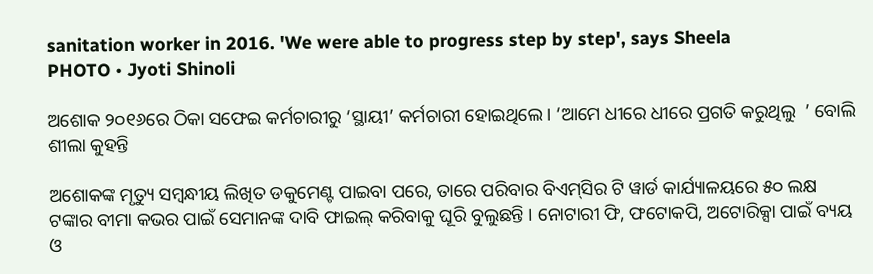sanitation worker in 2016. 'We were able to progress step by step', says Sheela
PHOTO • Jyoti Shinoli

ଅଶୋକ ୨୦୧୬ରେ ଠିକା ସଫେଇ କର୍ମଚାରୀରୁ ‘ସ୍ଥାୟୀ’ କର୍ମଚାରୀ ହୋଇଥିଲେ । ‘ଆମେ ଧୀରେ ଧୀରେ ପ୍ରଗତି କରୁଥିଲୁ  ’ ବୋଲି ଶୀଲା କୁହନ୍ତି

ଅଶୋକଙ୍କ ମୃତ୍ୟୁ ସମ୍ବନ୍ଧୀୟ ଲିଖିତ ଡକୁମେଣ୍ଟ ପାଇବା ପରେ, ତାରେ ପରିବାର ବିଏମ୍‌ସିର ଟି ୱାର୍ଡ କାର୍ଯ୍ୟାଳୟରେ ୫୦ ଲକ୍ଷ ଟଙ୍କାର ବୀମା କଭର ପାଇଁ ସେମାନଙ୍କ ଦାବି ଫାଇଲ୍‌ କରିବାକୁ ଘୂରି ବୁଲୁଛନ୍ତି । ନୋଟାରୀ ଫି, ଫଟୋକପି, ଅଟୋରିକ୍ସା ପାଇଁ ବ୍ୟୟ ଓ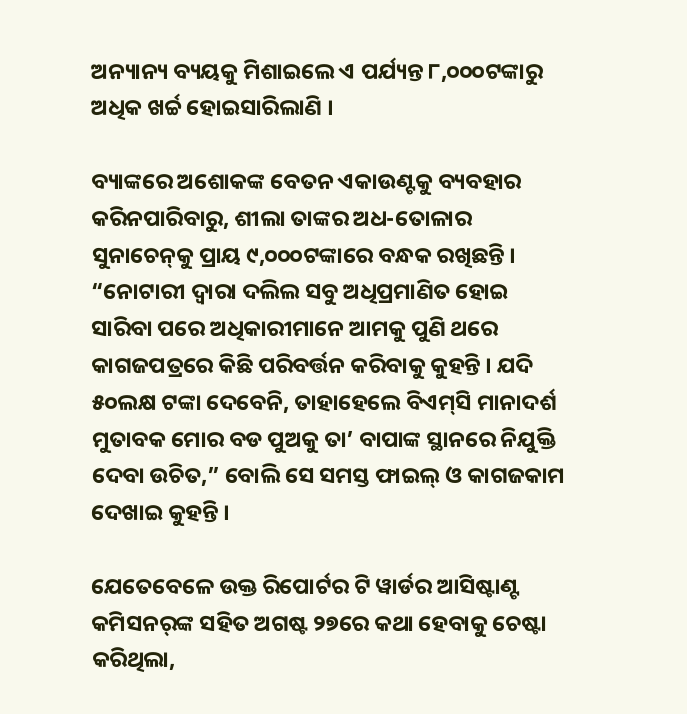ଅନ୍ୟାନ୍ୟ ବ୍ୟୟକୁ ମିଶାଇଲେ ଏ ପର୍ଯ୍ୟନ୍ତ ୮,୦୦୦ଟଙ୍କାରୁ ଅଧିକ ଖର୍ଚ୍ଚ ହୋଇସାରିଲାଣି ।

ବ୍ୟାଙ୍କରେ ଅଶୋକଙ୍କ ବେତନ ଏକାଉଣ୍ଟକୁ ବ୍ୟବହାର କରିନପାରିବାରୁ, ଶୀଲା ତାଙ୍କର ଅଧ-ତୋଳାର ସୁନାଚେନ୍‌କୁ ପ୍ରାୟ ୯,୦୦୦ଟଙ୍କାରେ ବନ୍ଧକ ରଖିଛନ୍ତି । “ନୋଟାରୀ ଦ୍ୱାରା ଦଲିଲ ସବୁ ଅଧିପ୍ରମାଣିତ ହୋଇ ସାରିବା ପରେ ଅଧିକାରୀମାନେ ଆମକୁ ପୁଣି ଥରେ କାଗଜପତ୍ରରେ କିଛି ପରିବର୍ତ୍ତନ କରିବାକୁ କୁହନ୍ତି । ଯଦି ୫୦ଲକ୍ଷ ଟଙ୍କା ଦେବେନି, ତାହାହେଲେ ବିଏମ୍‌ସି ମାନାଦର୍ଶ ମୁତାବକ ମୋର ବଡ ପୁଅକୁ ତା’ ବାପାଙ୍କ ସ୍ଥାନରେ ନିଯୁକ୍ତି ଦେବା ଉଚିତ,” ବୋଲି ସେ ସମସ୍ତ ଫାଇଲ୍‌ ଓ କାଗଜକାମ ଦେଖାଇ କୁହନ୍ତି ।

ଯେତେବେଳେ ଉକ୍ତ ରିପୋର୍ଟର ଟି ୱାର୍ଡର ଆସିଷ୍ଟାଣ୍ଟ କମିସନର୍‌ଙ୍କ ସହିତ ଅଗଷ୍ଟ ୨୭ରେ କଥା ହେବାକୁ ଚେଷ୍ଟା କରିଥିଲା,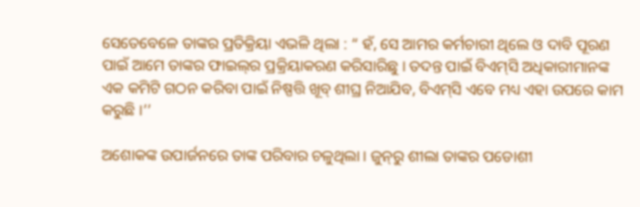ସେତେବେଳେ ତାଙ୍କର ପ୍ରତିକ୍ରିୟା ଏଭଳି ଥିଲା : “ ହଁ, ସେ ଆମର କର୍ମଚାରୀ ଥିଲେ ଓ ଦାବି ପୂରଣ ପାଇଁ ଆମେ ତାଙ୍କର ଫାଇଲ୍‌ର ପ୍ରକ୍ରିୟାକରଣ କରିସାରିଛୁ । ତଦନ୍ତ ପାଇଁ ବିଏମ୍‌ସି ଅଧିକାରୀମାନଙ୍କ ଏକ କମିଟି ଗଠନ କରିବା ପାଇଁ ନିଷ୍ପତ୍ତି ଖୂବ୍‌ ଶୀଘ୍ର ନିଆଯିବ, ବିଏମ୍‌ସି ଏବେ ମଧ୍ୟ ଏହା ଉପରେ କାମ କରୁଛି ।’’

ଅଶୋକଙ୍କ ଉପାର୍ଜନରେ ତାଙ୍କ ପରିବାର ଚଳୁଥିଲା । ଜୁନ୍‌ରୁ ଶୀଲା ତାଙ୍କର ପଡୋଶୀ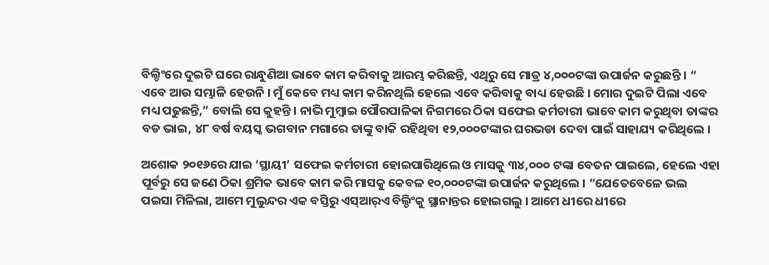ବିଲ୍ଡିଂରେ ଦୁଇଟି ଘରେ ରାନ୍ଧୁଣିଆ ଭାବେ କାମ କରିବାକୁ ଆରମ୍ଭ କରିଛନ୍ତି, ଏଥିରୁ ସେ ମାତ୍ର ୪,୦୦୦ଟଙ୍କା ଉପାର୍ଜନ କରୁଛନ୍ତି । “ ଏବେ ଆଉ ସମ୍ଭାଳି ହେଉନି । ମୁଁ କେବେ ମଧ୍ୟ କାମ କରିନଥିଲି ହେଲେ ଏବେ କରିବାକୁ ବାଧ୍ୟ ହେଉଛି । ମୋର ଦୁଇଟି ପିଲା ଏବେ ମଧ୍ୟ ପଢୁଛନ୍ତି,” ବୋଲି ସେ କୁହନ୍ତି । ନାଭି ମୁମ୍ବାଇ ପୌରପାଳିକା ନିଗମରେ ଠିକା ସଫେଇ କର୍ମଚାରୀ ଭାବେ କାମ କରୁଥିବା ତାଙ୍କର ବଡ ଭାଇ, ୪୮ ବର୍ଷ ବୟସ୍କ ଭଗବାନ ମଗାରେ ତାଙ୍କୁ ବାକି ରହିଥିବା ୧୨,୦୦୦ଟଙ୍କାର ଘରଭଡା ଦେବା ପାଇଁ ସାହାଯ୍ୟ କରିଥିଲେ ।

ଅଶୋକ ୨୦୧୬ରେ ଯାଇ ‘ସ୍ଥାୟୀ’ ସଫେଇ କର୍ମଚାରୀ ହୋଇପାରିଥିଲେ ଓ ମାସକୁ ୩୪,୦୦୦ ଟଙ୍କା ବେତନ ପାଇଲେ, ହେଲେ ଏହା ପୂର୍ବରୁ ସେ ଜଣେ ଠିକା ଶ୍ରମିକ ଭାବେ କାମ କରି ମାସକୁ କେବଳ ୧୦,୦୦୦ଟଙ୍କା ଉପାର୍ଜନ କରୁଥିଲେ । “ଯେତେବେଳେ ଭଲ ପଇସା ମିଳିଲା, ଆମେ ମୁଲୁନ୍ଦର ଏକ ବସ୍ତିରୁ ଏସ୍‌ଆର୍‌ଏ ବିଲ୍ଡିଂକୁ ସ୍ଥାନାନ୍ତର ହୋଇଗଲୁ । ଆମେ ଧୀରେ ଧୀରେ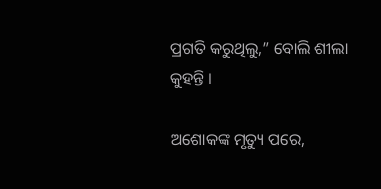ପ୍ରଗତି କରୁଥିଲୁ,” ବୋଲି ଶୀଲା କୁହନ୍ତି ।

ଅଶୋକଙ୍କ ମୃତ୍ୟୁ ପରେ,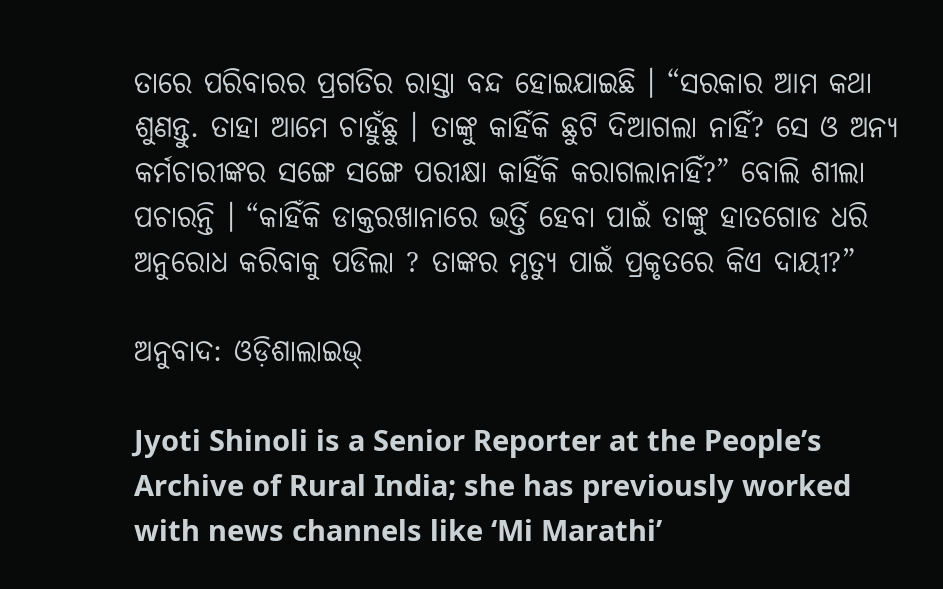ତାରେ ପରିବାରର ପ୍ରଗତିର ରାସ୍ତା ବନ୍ଦ ହୋଇଯାଇଛି । “ସରକାର ଆମ କଥା ଶୁଣନ୍ତୁ. ତାହା ଆମେ ଚାହୁଁଛୁ । ତାଙ୍କୁ କାହିଁକି ଛୁଟି ଦିଆଗଲା ନାହିଁ? ସେ ଓ ଅନ୍ୟ କର୍ମଚାରୀଙ୍କର ସଙ୍ଗେ ସଙ୍ଗେ ପରୀକ୍ଷା କାହିଁକି କରାଗଲାନାହିଁ?” ବୋଲି ଶୀଲା ପଚାରନ୍ତି । “କାହିଁକି ଡାକ୍ତରଖାନାରେ ଭର୍ତ୍ତି ହେବା ପାଇଁ ତାଙ୍କୁ ହାତଗୋଡ ଧରି ଅନୁରୋଧ କରିବାକୁ ପଡିଲା ? ତାଙ୍କର ମୃତ୍ୟୁ ପାଇଁ ପ୍ରକୃତରେ କିଏ ଦାୟୀ?”

ଅନୁବାଦ: ଓଡ଼ିଶାଲାଇଭ୍‍

Jyoti Shinoli is a Senior Reporter at the People’s Archive of Rural India; she has previously worked with news channels like ‘Mi Marathi’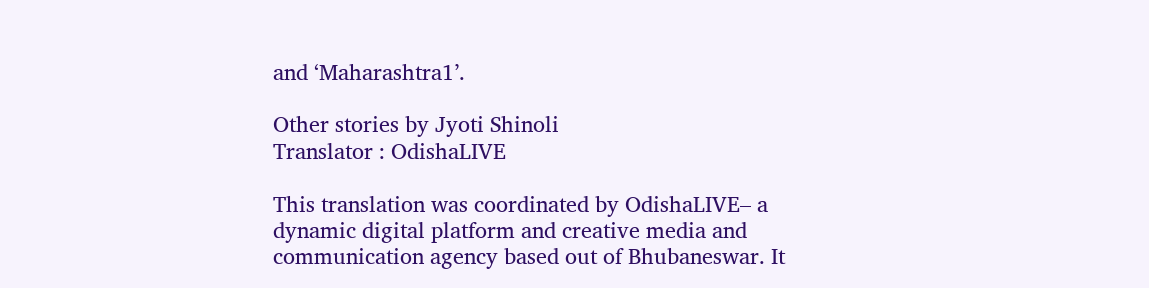and ‘Maharashtra1’.

Other stories by Jyoti Shinoli
Translator : OdishaLIVE

This translation was coordinated by OdishaLIVE– a dynamic digital platform and creative media and communication agency based out of Bhubaneswar. It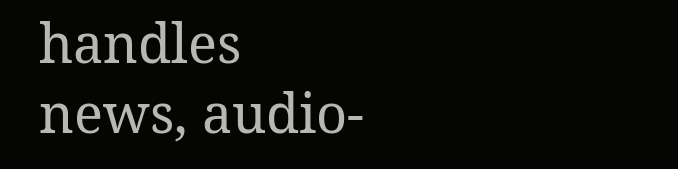handles news, audio-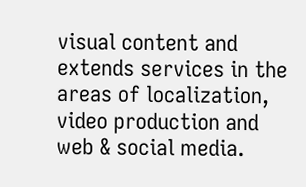visual content and extends services in the areas of localization, video production and web & social media.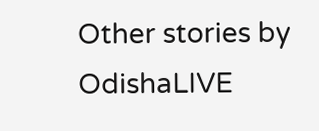Other stories by OdishaLIVE